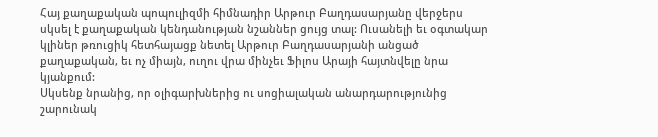Հայ քաղաքական պոպուլիզմի հիմնադիր Արթուր Բաղդասարյանը վերջերս սկսել է քաղաքական կենդանության նշաններ ցույց տալ: Ուսանելի եւ օգտակար կլիներ թռուցիկ հետհայացք նետել Արթուր Բաղդասարյանի անցած քաղաքական, եւ ոչ միայն, ուղու վրա մինչեւ Ֆիլոս Արայի հայտնվելը նրա կյանքում:
Սկսենք նրանից, որ օլիգարխներից ու սոցիալական անարդարությունից շարունակ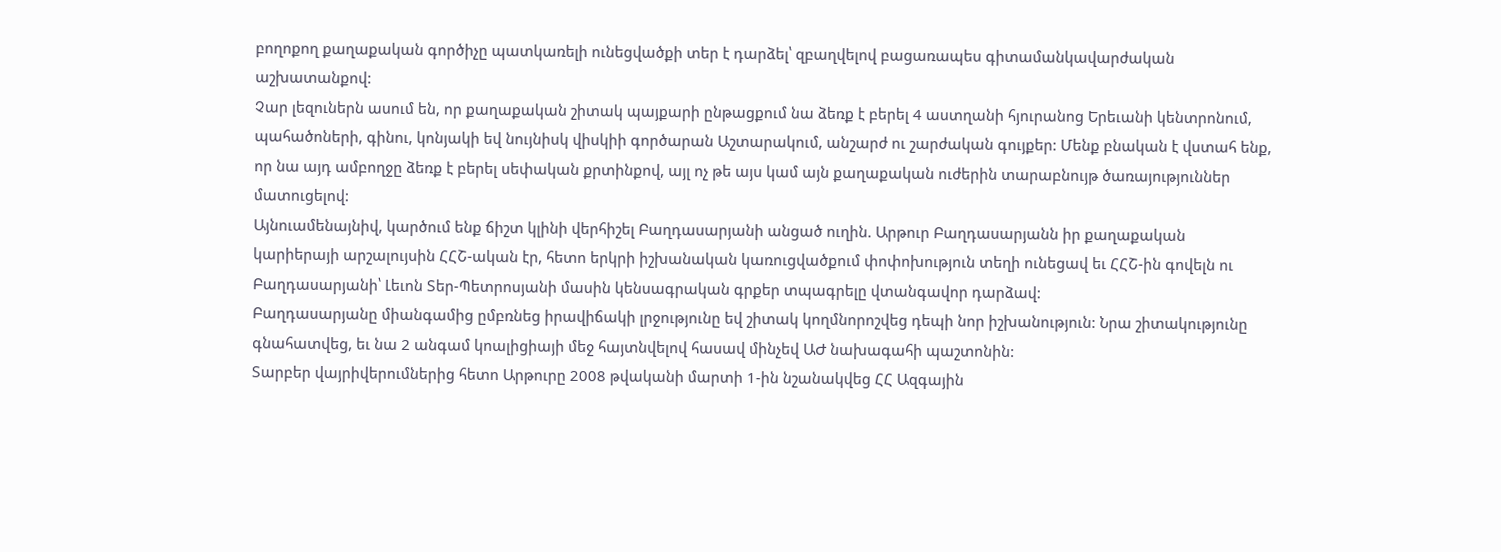բողոքող քաղաքական գործիչը պատկառելի ունեցվածքի տեր է դարձել՝ զբաղվելով բացառապես գիտամանկավարժական աշխատանքով:
Չար լեզուներն ասում են, որ քաղաքական շիտակ պայքարի ընթացքում նա ձեռք է բերել 4 աստղանի հյուրանոց Երեւանի կենտրոնում, պահածոների, գինու, կոնյակի եվ նույնիսկ վիսկիի գործարան Աշտարակում, անշարժ ու շարժական գույքեր: Մենք բնական է վստահ ենք, որ նա այդ ամբողջը ձեռք է բերել սեփական քրտինքով, այլ ոչ թե այս կամ այն քաղաքական ուժերին տարաբնույթ ծառայություններ մատուցելով:
Այնուամենայնիվ, կարծում ենք ճիշտ կլինի վերհիշել Բաղդասարյանի անցած ուղին. Արթուր Բաղդասարյանն իր քաղաքական կարիերայի արշալույսին ՀՀՇ-ական էր, հետո երկրի իշխանական կառուցվածքում փոփոխություն տեղի ունեցավ եւ ՀՀՇ-ին գովելն ու Բաղդասարյանի՝ Լեւոն Տեր-Պետրոսյանի մասին կենսագրական գրքեր տպագրելը վտանգավոր դարձավ:
Բաղդասարյանը միանգամից ըմբռնեց իրավիճակի լրջությունը եվ շիտակ կողմնորոշվեց դեպի նոր իշխանություն: Նրա շիտակությունը գնահատվեց, եւ նա 2 անգամ կոալիցիայի մեջ հայտնվելով հասավ մինչեվ ԱԺ նախագահի պաշտոնին:
Տարբեր վայրիվերումներից հետո Արթուրը 2008 թվականի մարտի 1-ին նշանակվեց ՀՀ Ազգային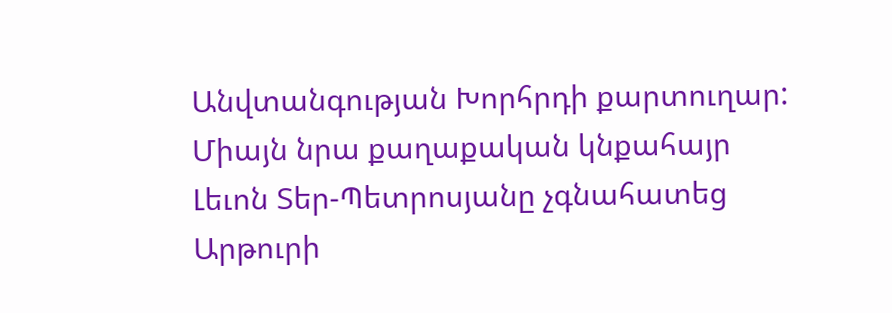Անվտանգության Խորհրդի քարտուղար: Միայն նրա քաղաքական կնքահայր Լեւոն Տեր-Պետրոսյանը չգնահատեց Արթուրի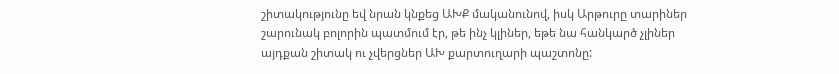շիտակությունը եվ նրան կնքեց ԱԽՔ մականունով, իսկ Արթուրը տարիներ շարունակ բոլորին պատմում էր, թե ինչ կլիներ, եթե նա հանկարծ չլիներ այդքան շիտակ ու չվերցներ ԱԽ քարտուղարի պաշտոնը: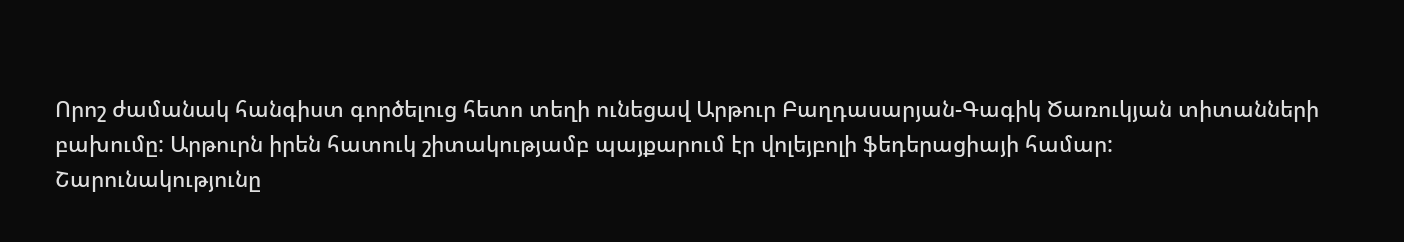Որոշ ժամանակ հանգիստ գործելուց հետո տեղի ունեցավ Արթուր Բաղդասարյան-Գագիկ Ծառուկյան տիտանների բախումը: Արթուրն իրեն հատուկ շիտակությամբ պայքարում էր վոլեյբոլի ֆեդերացիայի համար:
Շարունակությունը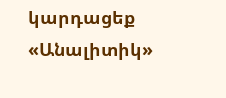կարդացեք «Անալիտիկ»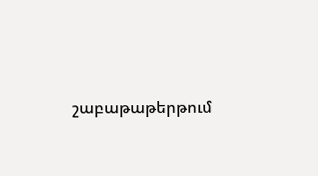շաբաթաթերթում